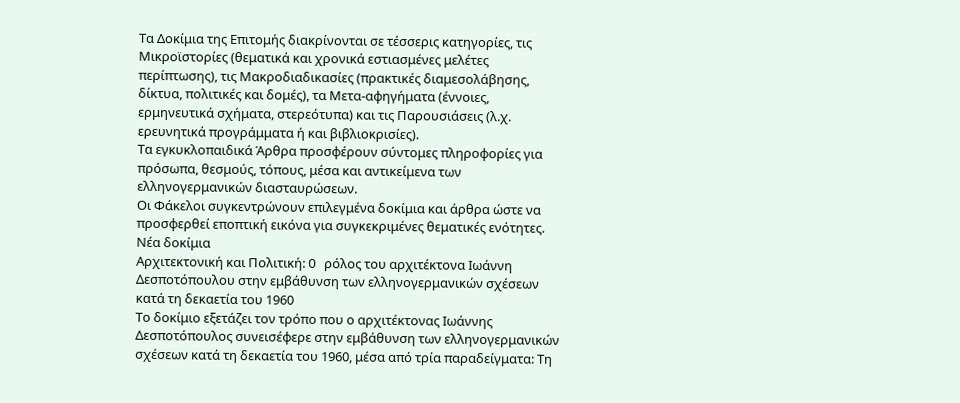Τα Δοκίμια της Επιτομής διακρίνονται σε τέσσερις κατηγορίες, τις Μικροϊστορίες (θεματικά και χρονικά εστιασμένες μελέτες περίπτωσης), τις Μακροδιαδικασίες (πρακτικές διαμεσολάβησης, δίκτυα, πολιτικές και δομές), τα Μετα-αφηγήματα (έννοιες, ερμηνευτικά σχήματα, στερεότυπα) και τις Παρουσιάσεις (λ.χ. ερευνητικά προγράμματα ή και βιβλιοκρισίες).
Τα εγκυκλοπαιδικά Άρθρα προσφέρουν σύντομες πληροφορίες για πρόσωπα, θεσμούς, τόπους, μέσα και αντικείμενα των ελληνογερμανικών διασταυρώσεων.
Οι Φάκελοι συγκεντρώνουν επιλεγμένα δοκίμια και άρθρα ώστε να προσφερθεί εποπτική εικόνα για συγκεκριμένες θεματικές ενότητες.
Νέα δοκίμια
Αρχιτεκτονική και Πολιτική: O ρόλος του αρχιτέκτονα Ιωάννη Δεσποτόπουλου στην εμβάθυνση των ελληνογερμανικών σχέσεων κατά τη δεκαετία του 1960
Το δοκίμιο εξετάζει τον τρόπο που ο αρχιτέκτονας Ιωάννης Δεσποτόπουλος συνεισέφερε στην εμβάθυνση των ελληνογερμανικών σχέσεων κατά τη δεκαετία του 1960, μέσα από τρία παραδείγματα: Τη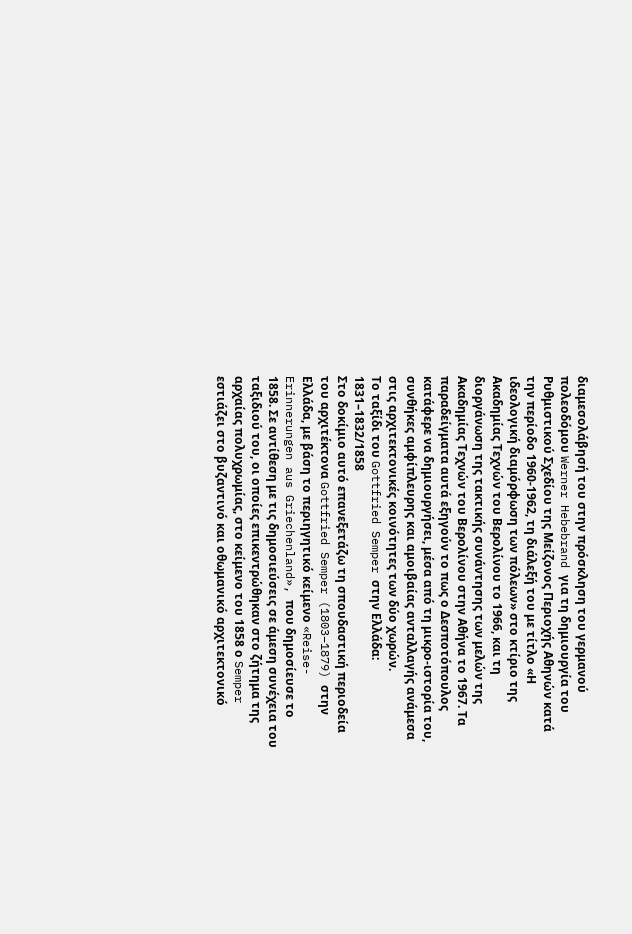διαμεσολάβησή του στην πρόσκληση του γερμανού πολεοδόμου Werner Hebebrand για τη δημιουργία του Ρυθμιστικού Σχεδίου της Μείζονος Περιοχής Αθηνών κατά την περίοδο 1960-1962, τη διάλεξή του με τίτλο «Η ιδεολογική διαμόρφωση των πόλεων» στο κτίριο της Ακαδημίας Τεχνών του Βερολίνου το 1966, και τη διοργάνωση της τακτικής συνάντησης των μελών της Ακαδημίας Τεχνών του Βερολίνου στην Αθήνα το 1967. Τα παραδείγματα αυτά εξηγούν το πως ο Δεσποτόπουλος κατάφερε να δημιουργήσει, μέσα από τη μικρο-ιστορία του, συνθήκες αμφίπλευρης και αμοιβαίας ανταλλαγής ανάμεσα στις αρχιτεκτονικές κοινότητες των δύο χωρών.
Το ταξίδι του Gottfried Semper στην Ελλάδα: 1831–1832/1858
Στο δοκίμιο αυτό επανεξετάζω τη σπουδαστική περιοδεία του αρχιτέκτονα Gottfried Semper (1803–1879) στην Ελλάδα, με βάση το περιηγητικό κείμενο «Reise-Erinnerungen aus Griechenland», που δημοσίευσε το 1858. Σε αντίθεση με τις δημοσιεύσεις σε άμεση συνέχεια του ταξιδιού του, οι οποίες επικεντρώθηκαν στο ζήτημα της αρχαίας πολυχρωμίας, στο κείμενο του 1858 ο Semper εστιάζει στο βυζαντινό και οθωμανικό αρχιτεκτονικό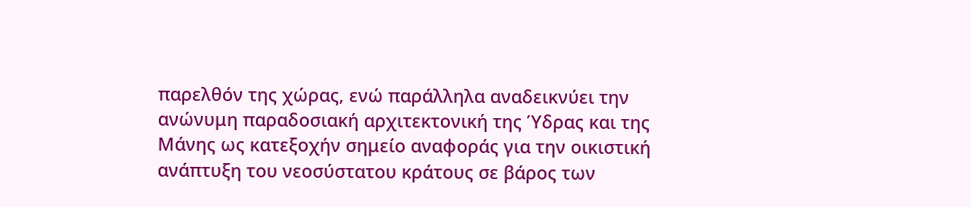παρελθόν της χώρας, ενώ παράλληλα αναδεικνύει την ανώνυμη παραδοσιακή αρχιτεκτονική της Ύδρας και της Μάνης ως κατεξοχήν σημείο αναφοράς για την οικιστική ανάπτυξη του νεοσύστατου κράτους σε βάρος των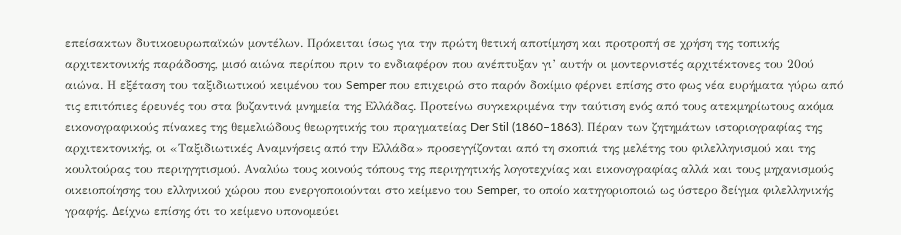επείσακτων δυτικοευρωπαϊκών μοντέλων. Πρόκειται ίσως για την πρώτη θετική αποτίμηση και προτροπή σε χρήση της τοπικής αρχιτεκτονικής παράδοσης, μισό αιώνα περίπου πριν το ενδιαφέρον που ανέπτυξαν γι’ αυτήν οι μοντερνιστές αρχιτέκτονες του 20ού αιώνα. Η εξέταση του ταξιδιωτικού κειμένου του Semper που επιχειρώ στο παρόν δοκίμιο φέρνει επίσης στο φως νέα ευρήματα γύρω από τις επιτόπιες έρευνές του στα βυζαντινά μνημεία της Ελλάδας. Προτείνω συγκεκριμένα την ταύτιση ενός από τους ατεκμηρίωτους ακόμα εικονογραφικούς πίνακες της θεμελιώδους θεωρητικής του πραγματείας Der Stil (1860–1863). Πέραν των ζητημάτων ιστοριογραφίας της αρχιτεκτονικής, οι «Ταξιδιωτικές Αναμνήσεις από την Ελλάδα» προσεγγίζονται από τη σκοπιά της μελέτης του φιλελληνισμού και της κουλτούρας του περιηγητισμού. Αναλύω τους κοινούς τόπους της περιηγητικής λογοτεχνίας και εικονογραφίας αλλά και τους μηχανισμούς οικειοποίησης του ελληνικού χώρου που ενεργοποιούνται στο κείμενο του Semper, το οποίο κατηγοριοποιώ ως ύστερο δείγμα φιλελληνικής γραφής. Δείχνω επίσης ότι το κείμενο υπονομεύει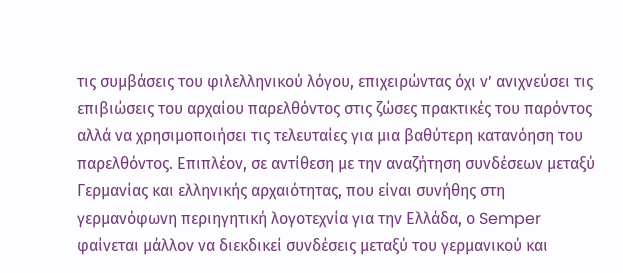τις συμβάσεις του φιλελληνικού λόγου, επιχειρώντας όχι ν’ ανιχνεύσει τις επιβιώσεις του αρχαίου παρελθόντος στις ζώσες πρακτικές του παρόντος αλλά να χρησιμοποιήσει τις τελευταίες για μια βαθύτερη κατανόηση του παρελθόντος. Επιπλέον, σε αντίθεση με την αναζήτηση συνδέσεων μεταξύ Γερμανίας και ελληνικής αρχαιότητας, που είναι συνήθης στη γερμανόφωνη περιηγητική λογοτεχνία για την Ελλάδα, ο Semper φαίνεται μάλλον να διεκδικεί συνδέσεις μεταξύ του γερμανικού και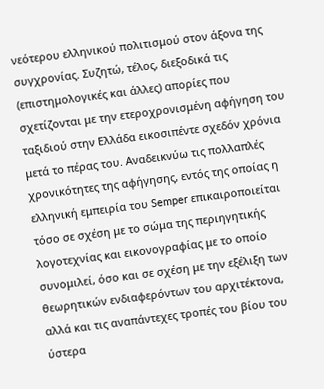νεότερου ελληνικού πολιτισμού στον άξονα της συγχρονίας. Συζητώ, τέλος, διεξοδικά τις (επιστημολογικές και άλλες) απορίες που σχετίζονται με την ετεροχρονισμένη αφήγηση του ταξιδιού στην Ελλάδα εικοσιπέντε σχεδόν χρόνια μετά το πέρας του. Αναδεικνύω τις πολλαπλές χρονικότητες της αφήγησης, εντός της οποίας η ελληνική εμπειρία του Semper επικαιροποιείται τόσο σε σχέση με το σώμα της περιηγητικής λογοτεχνίας και εικονογραφίας με το οποίο συνομιλεί, όσο και σε σχέση με την εξέλιξη των θεωρητικών ενδιαφερόντων του αρχιτέκτονα, αλλά και τις αναπάντεχες τροπές του βίου του ύστερα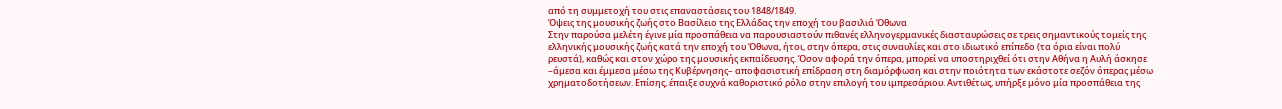από τη συμμετοχή του στις επαναστάσεις του 1848/1849.
Όψεις της μουσικής ζωής στο Βασίλειο της Ελλάδας την εποχή του βασιλιά Όθωνα
Στην παρούσα μελέτη έγινε μία προσπάθεια να παρουσιαστούν πιθανές ελληνογερμανικές διασταυρώσεις σε τρεις σημαντικούς τομείς της ελληνικής μουσικής ζωής κατά την εποχή του Όθωνα, ήτοι, στην όπερα, στις συναυλίες και στο ιδιωτικό επίπεδο (τα όρια είναι πολύ ρευστά), καθώς και στον χώρο της μουσικής εκπαίδευσης. Όσον αφορά την όπερα, μπορεί να υποστηριχθεί ότι στην Αθήνα η Αυλή άσκησε –άμεσα και έμμεσα μέσω της Κυβέρνησης– αποφασιστική επίδραση στη διαμόρφωση και στην ποιότητα των εκάστοτε σεζόν όπερας μέσω χρηματοδοτήσεων. Επίσης, έπαιξε συχνά καθοριστικό ρόλο στην επιλογή του ιμπρεσάριου. Αντιθέτως, υπήρξε μόνο μία προσπάθεια της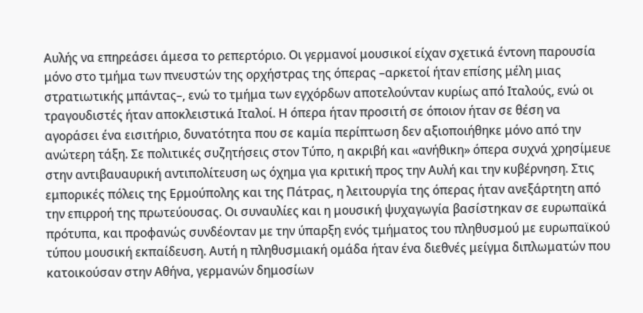Αυλής να επηρεάσει άμεσα το ρεπερτόριο. Οι γερμανοί μουσικοί είχαν σχετικά έντονη παρουσία μόνο στο τμήμα των πνευστών της ορχήστρας της όπερας –αρκετοί ήταν επίσης μέλη μιας στρατιωτικής μπάντας–, ενώ το τμήμα των εγχόρδων αποτελούνταν κυρίως από Ιταλούς, ενώ οι τραγουδιστές ήταν αποκλειστικά Ιταλοί. Η όπερα ήταν προσιτή σε όποιον ήταν σε θέση να αγοράσει ένα εισιτήριο, δυνατότητα που σε καμία περίπτωση δεν αξιοποιήθηκε μόνο από την ανώτερη τάξη. Σε πολιτικές συζητήσεις στον Τύπο, η ακριβή και «ανήθικη» όπερα συχνά χρησίμευε στην αντιβαυαυρική αντιπολίτευση ως όχημα για κριτική προς την Αυλή και την κυβέρνηση. Στις εμπορικές πόλεις της Ερμούπολης και της Πάτρας, η λειτουργία της όπερας ήταν ανεξάρτητη από την επιρροή της πρωτεύουσας. Οι συναυλίες και η μουσική ψυχαγωγία βασίστηκαν σε ευρωπαϊκά πρότυπα, και προφανώς συνδέονταν με την ύπαρξη ενός τμήματος του πληθυσμού με ευρωπαϊκού τύπου μουσική εκπαίδευση. Αυτή η πληθυσμιακή ομάδα ήταν ένα διεθνές μείγμα διπλωματών που κατοικούσαν στην Αθήνα, γερμανών δημοσίων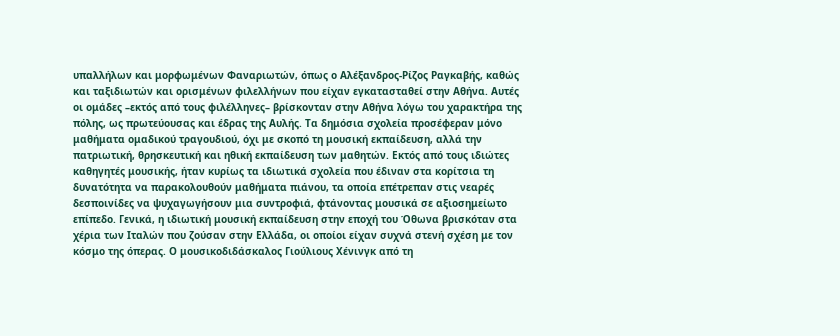υπαλλήλων και μορφωμένων Φαναριωτών, όπως ο Αλέξανδρος-Ρίζος Ραγκαβής, καθώς και ταξιδιωτών και ορισμένων φιλελλήνων που είχαν εγκατασταθεί στην Αθήνα. Αυτές οι ομάδες –εκτός από τους φιλέλληνες– βρίσκονταν στην Αθήνα λόγω του χαρακτήρα της πόλης, ως πρωτεύουσας και έδρας της Αυλής. Τα δημόσια σχολεία προσέφεραν μόνο μαθήματα ομαδικού τραγουδιού, όχι με σκοπό τη μουσική εκπαίδευση, αλλά την πατριωτική, θρησκευτική και ηθική εκπαίδευση των μαθητών. Εκτός από τους ιδιώτες καθηγητές μουσικής, ήταν κυρίως τα ιδιωτικά σχολεία που έδιναν στα κορίτσια τη δυνατότητα να παρακολουθούν μαθήματα πιάνου, τα οποία επέτρεπαν στις νεαρές δεσποινίδες να ψυχαγωγήσουν μια συντροφιά, φτάνοντας μουσικά σε αξιοσημείωτο επίπεδο. Γενικά, η ιδιωτική μουσική εκπαίδευση στην εποχή του Όθωνα βρισκόταν στα χέρια των Ιταλών που ζούσαν στην Ελλάδα, οι οποίοι είχαν συχνά στενή σχέση με τον κόσμο της όπερας. Ο μουσικοδιδάσκαλος Γιούλιους Χένινγκ από τη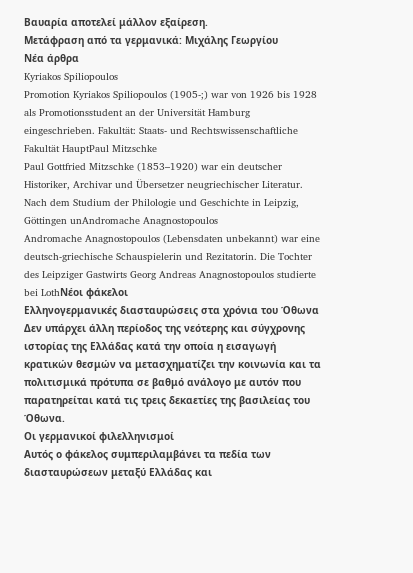Βαυαρία αποτελεί μάλλον εξαίρεση.
Μετάφραση από τα γερμανικά: Μιχάλης Γεωργίου
Νέα άρθρα
Kyriakos Spiliopoulos
Promotion Kyriakos Spiliopoulos (1905-;) war von 1926 bis 1928 als Promotionsstudent an der Universität Hamburg eingeschrieben. Fakultät: Staats- und Rechtswissenschaftliche Fakultät HauptPaul Mitzschke
Paul Gottfried Mitzschke (1853–1920) war ein deutscher Historiker, Archivar und Übersetzer neugriechischer Literatur. Nach dem Studium der Philologie und Geschichte in Leipzig, Göttingen unAndromache Anagnostopoulos
Andromache Anagnostopoulos (Lebensdaten unbekannt) war eine deutsch-griechische Schauspielerin und Rezitatorin. Die Tochter des Leipziger Gastwirts Georg Andreas Anagnostopoulos studierte bei LothΝέοι φάκελοι
Ελληνογερμανικές διασταυρώσεις στα χρόνια του Όθωνα
Δεν υπάρχει άλλη περίοδος της νεότερης και σύγχρονης ιστορίας της Ελλάδας κατά την οποία η εισαγωγή κρατικών θεσμών να μετασχηματίζει την κοινωνία και τα πολιτισμικά πρότυπα σε βαθμό ανάλογο με αυτόν που παρατηρείται κατά τις τρεις δεκαετίες της βασιλείας του Όθωνα.
Οι γερμανικοί φιλελληνισμοί
Αυτός ο φάκελος συμπεριλαμβάνει τα πεδία των διασταυρώσεων μεταξύ Ελλάδας και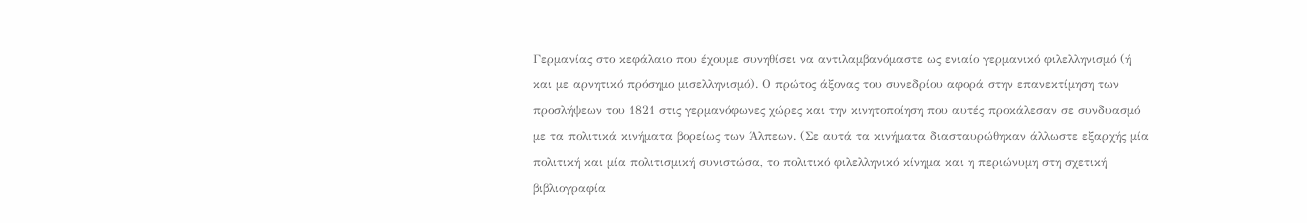Γερμανίας στο κεφάλαιο που έχουμε συνηθίσει να αντιλαμβανόμαστε ως ενιαίο γερμανικό φιλελληνισμό (ή και με αρνητικό πρόσημο μισελληνισμό). Ο πρώτος άξονας του συνεδρίου αφορά στην επανεκτίμηση των προσλήψεων του 1821 στις γερμανόφωνες χώρες και την κινητοποίηση που αυτές προκάλεσαν σε συνδυασμό με τα πολιτικά κινήματα βορείως των Άλπεων. (Σε αυτά τα κινήματα διασταυρώθηκαν άλλωστε εξαρχής μία πολιτική και μία πολιτισμική συνιστώσα, το πολιτικό φιλελληνικό κίνημα και η περιώνυμη στη σχετική βιβλιογραφία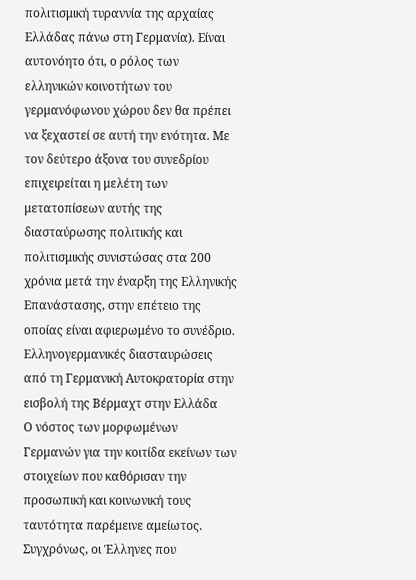πολιτισμική τυραννία της αρχαίας Ελλάδας πάνω στη Γερμανία). Είναι αυτονόητο ότι, ο ρόλος των ελληνικών κοινοτήτων του γερμανόφωνου χώρου δεν θα πρέπει να ξεχαστεί σε αυτή την ενότητα. Με τον δεύτερο άξονα του συνεδρίου επιχειρείται η μελέτη των μετατοπίσεων αυτής της διασταύρωσης πολιτικής και πολιτισμικής συνιστώσας στα 200 χρόνια μετά την έναρξη της Ελληνικής Επανάστασης, στην επέτειο της οποίας είναι αφιερωμένο το συνέδριο.
Ελληνογερμανικές διασταυρώσεις από τη Γερμανική Αυτοκρατορία στην εισβολή της Βέρμαχτ στην Ελλάδα
Ο νόστος των μορφωμένων Γερμανών για την κοιτίδα εκείνων των στοιχείων που καθόρισαν την προσωπική και κοινωνική τους ταυτότητα παρέμεινε αμείωτος. Συγχρόνως, οι Έλληνες που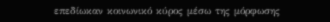επεδίωκαν κοινωνικό κύρος μέσω της μόρφωσης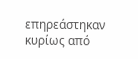επηρεάστηκαν κυρίως από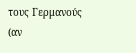τους Γερμανούς (αν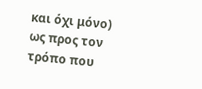και όχι μόνο) ως προς τον τρόπο που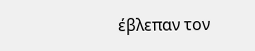έβλεπαν τον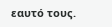εαυτό τους.